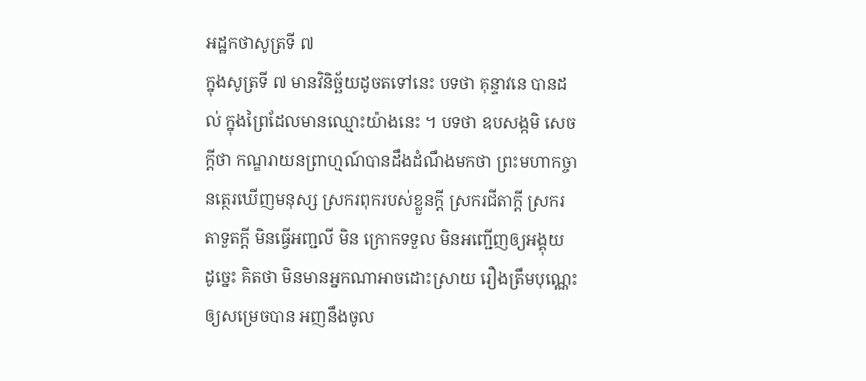អដ្ឋកថាសូត្រទី ៧
ក្នុងសូត្រទី ៧ មានវិនិច្ឆ័យដូចតទៅនេះ បទថា គុន្ទាវនេ បានដល់ ក្នុងព្រៃដែលមានឈ្មោះយ៉ាងនេះ ។ បទថា ឧបសង្កមិ សេចក្តីថា កណ្ឌរាយនព្រាហ្មណ៍បានដឹងដំណឹងមកថា ព្រះមហាកច្ចានត្ថេរឃើញមនុស្ស ស្រករពុករបស់ខ្លួនក្តី ស្រករជីតាក្តី ស្រករតាទួតក្តី មិនធ្វើអញ្ជលី មិន ក្រោកទទួល មិនអញ្ជើញឲ្យអង្គុយ ដូច្នេះ គិតថា មិនមានអ្នកណាអាចដោះស្រាយ រឿងត្រឹមបុណ្ណេះឲ្យសម្រេចបាន អញនឹងចូល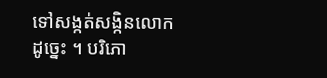ទៅសង្កត់សង្កិនលោក ដូច្នេះ ។ បរិភោ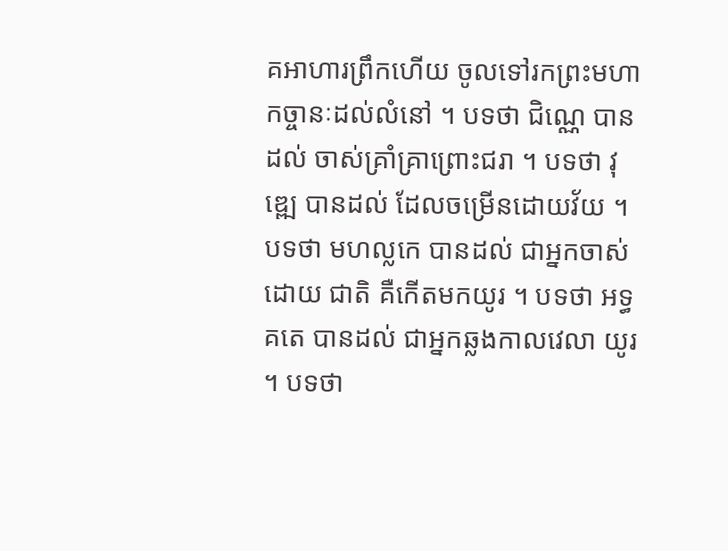គអាហារព្រឹកហើយ ចូលទៅរកព្រះមហាកច្ចានៈដល់លំនៅ ។ បទថា ជិណ្ណេ បានដល់ ចាស់គ្រាំគ្រាព្រោះជរា ។ បទថា វុឌ្ឍេ បានដល់ ដែលចម្រើនដោយវ័យ ។ បទថា មហល្លកេ បានដល់ ជាអ្នកចាស់ដោយ ជាតិ គឺកើតមកយូរ ។ បទថា អទ្ធគតេ បានដល់ ជាអ្នកឆ្លងកាលវេលា យូរ ។ បទថា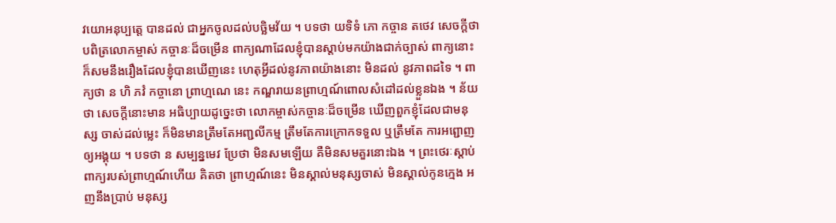វយោអនុប្បត្តេ បានដល់ ជាអ្នកចូលដល់បច្ឆិមវ័យ ។ បទថា យទិទំ ភោ កច្ចាន តថេវ សេចក្តីថា បពិត្រលោកម្ចាស់ កច្ចានៈដ៏ចម្រើន ពាក្យណាដែលខ្ញុំបានស្តាប់មកយ៉ាងជាក់ច្បាស់ ពាក្យនោះ ក៏សមនឹងរឿងដែលខ្ញុំបានឃើញនេះ ហេតុអ្វីដល់នូវភាពយ៉ាងនោះ មិនដល់ នូវភាពដទៃ ។ ពាក្យថា ន ហិ ភវំ កច្ចានោ ព្រាហ្មណេ នេះ កណ្ឌរាយនព្រាហ្មណ៍ពោលសំដៅដល់ខ្លួនឯង ។ ន័យថា សេចក្តីនោះមាន អធិប្បាយដូច្នេះថា លោកម្ចាស់កច្ចានៈដ៏ចម្រើន ឃើញពួកខ្ញុំដែលជាមនុស្ស ចាស់ដល់ម្លេះ ក៏មិនមានត្រឹមតែអញ្ជលីកម្ម ត្រឹមតែការក្រោកទទួល ឬត្រឹមតែ ការអព្ជោញឲ្យអង្គុយ ។ បទថា ន សម្បន្នមេវ ប្រែថា មិនសមឡើយ គឺមិនសមគួរនោះឯង ។ ព្រះថេរៈស្តាប់ពាក្យរបស់ព្រាហ្មណ៍ហើយ គិតថា ព្រាហ្មណ៍នេះ មិនស្គាល់មនុស្សចាស់ មិនស្គាល់កូនក្មេង អញនឹងប្រាប់ មនុស្ស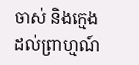ចាស់ និងក្មេងដល់ព្រាហ្មណ៍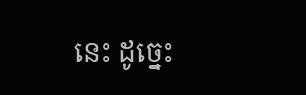នេះ ដូច្នេះ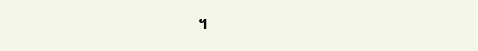។